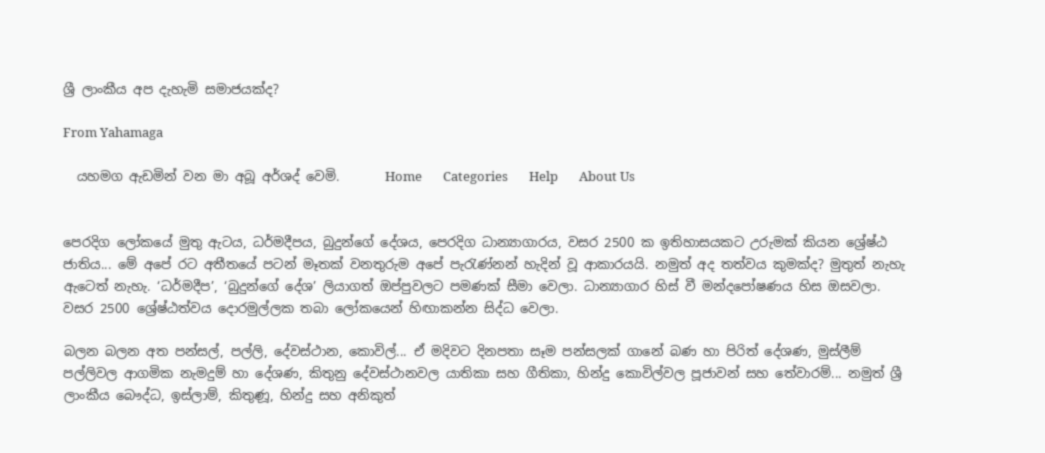ශ්‍රී ලාංකීය අප දැහැමි සමාජයක්ද?

From Yahamaga

  යහමග ඇඩමින් වන මා අබූ අර්ශද් වෙමි.       Home       Categories       Help       About Us


පෙරදිග ලෝකයේ මුතු ඇටය, ධර්මදීපය, බුදුන්ගේ දේශය, පෙරදිග ධාන්‍යාගාරය, වසර 2500 ක ඉතිහාසයකට උරුමක් කියන ශ්‍රේෂ්ඨ ජාතිය... මේ අපේ රට අතීතයේ පටන් මෑතක් වනතුරුම අපේ පැරැණ්නන් හැදින් වූ ආකාරයයි. නමුත් අද තත්වය කුමක්ද? මුතුත් නැහැ ඇටෙත් නැහැ. ‘ධර්මදීප’, ‘බුදුන්ගේ දේශ’ ලියාගත් ඔප්පුවලට පමණක් සීමා වෙලා. ධාන්‍යාගාර හිස් වී මන්දපෝෂණය හිස ඔසවලා. වසර 2500 ශ්‍රේෂ්ඨත්වය දොරමුල්ලක තබා ලෝකයෙන් හිඟාකන්න සිද්ධ වෙලා.

බලන බලන අත පන්සල්, පල්ලි, දේවස්ථාන, කොවිල්... ඒ මදිවට දිනපතා සෑම පන්සලක් ගානේ බණ හා පිරිත් දේශණ, මුස්ලීම් පල්ලිවල ආගමික නැමදුම් හා දේශණ, කිතුනු දේවස්ථානවල යාතිකා සහ ගීතිකා, හින්දු කොවිල්වල පූජාවන් සහ තේවාරම්... නමුත් ශ්‍රී ලාංකීය බෞද්ධ, ඉස්ලාම්, කිතුණූ, හින්දු සහ අනිකුත්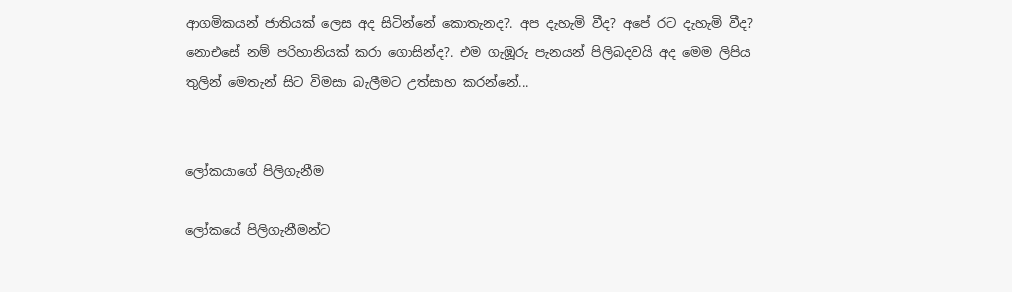ආගමිකයන් ජාතියක් ලෙස අද සිටින්නේ කොතැනද?. අප දැහැමි වීද? අපේ රට දැහැමි වීද? නොඑසේ නම් පරිහානියක් කරා ගොසින්ද?. එම ගැඹූරු පැනයන් පිලිබදවයි අද මෙම ලිපිය තුලින් මෙතැන් සිට විමසා බැලීමට උත්සාහ කරන්නේ...


ලෝකයාගේ පිලිගැනීම

ලෝකයේ පිලිගැනීමන්ට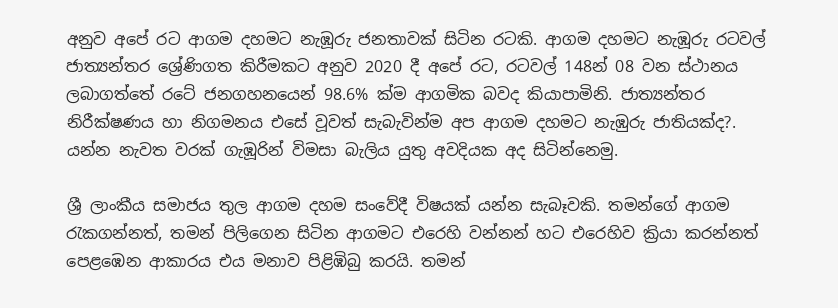අනුව අපේ රට ආගම දහමට නැඹූරු ජනතාවක් සිටින රටකි. ආගම දහමට නැඹූරු රටවල් ජාත්‍යන්තර ශ්‍රේණිගත කිරීමකට අනුව 2020 දී අපේ රට, රටවල් 148න් 08 වන ස්ථානය ලබාගත්තේ රටේ ජනගහනයෙන් 98.6% ක්ම ආගමික බවද කියාපාමිනි. ජාත්‍යන්තර නිරීක්ෂණය හා නිගමනය එසේ වූවත් සැබැවින්ම අප ආගම දහමට නැඹුරු ජාතියක්ද?. යන්න නැවත වරක් ගැඹූරින් විමසා බැලිය යුතු අවදියක අද සිටින්නෙමු.

ශ්‍රී ලාංකීය සමාජය තුල ආගම දහම සංවේදී විෂයක් යන්න සැබෑවකි. තමන්ගේ ආගම රැකගන්නත්, තමන් පිලිගෙන සිටින ආගමට එරෙහි වන්නන් හට එරෙහිව ක්‍රියා කරන්නත් පෙළඹෙන ආකාරය එය මනාව පිළිඹිබු කරයි. තමන්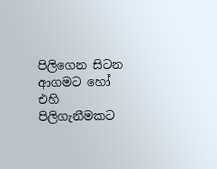පිලිගෙන සිටන ආගමට හෝ එහි පිලිගැනීමකට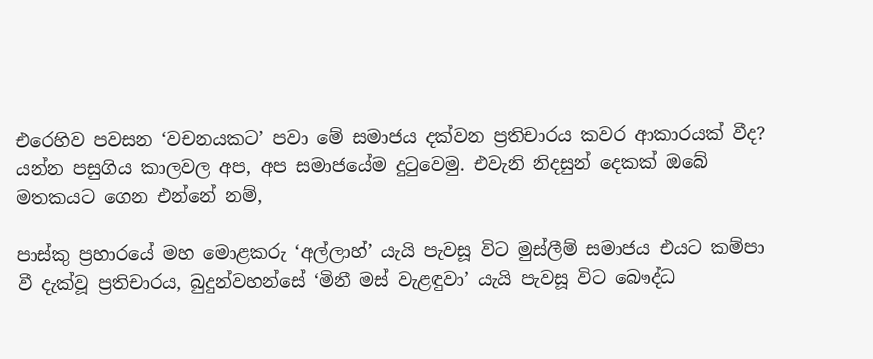එරෙහිව පවසන ‘වචනයකට’ පවා මේ සමාජය දක්වන ප්‍රතිචාරය කවර ආකාරයක් වීද? යන්න පසුගිය කාලවල අප, අප සමාජයේම දුටුවෙමු. එවැනි නිදසුන් දෙකක් ඔබේ මතකයට ගෙන එන්නේ නම්,

පාස්කු ප්‍රහාරයේ මහ මොළකරු ‘අල්ලාහ්’ යැයි පැවසූ විට මුස්ලීම් සමාජය එයට කම්පා වී දැක්වූ ප්‍රතිචාරය, බුදුන්වහන්සේ ‘මිනී මස් වැළඳුවා’ යැයි පැවසූ විට බෞද්ධ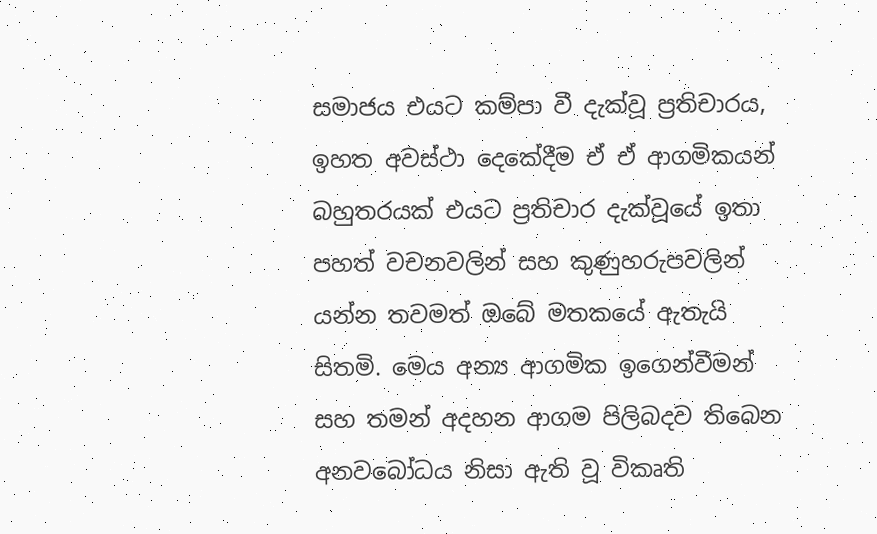සමාජය එයට කම්පා වී දැක්වූ ප්‍රතිචාරය, ඉහත අවස්ථා දෙකේදීම ඒ ඒ ආගමිකයන් බහුතරයක් එයට ප්‍රතිචාර දැක්වූයේ ඉතා පහත් වචනවලින් සහ කුණුහරුපවලින් යන්න තවමත් ඔබේ මතකයේ ඇතැයි සිතමි. මෙය අන්‍ය ආගමික ඉගෙන්වීමන් සහ තමන් අදහන ආගම පිලිබදව තිබෙන අනවබෝධය නිසා ඇති වූ විකෘති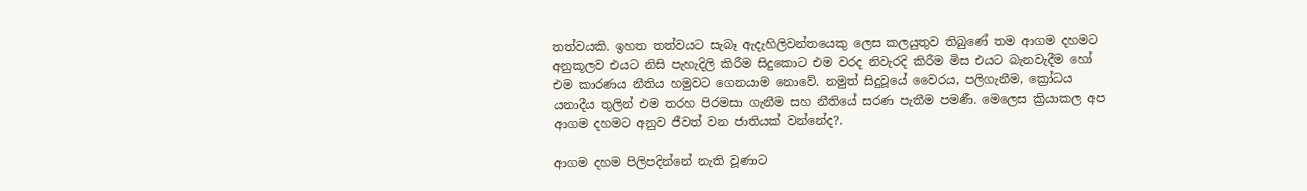තත්වයකි. ඉහත තත්වයට සැබෑ ඇදැහිලිවන්තයෙකු ලෙස කලයුතුව තිබුණේ තම ආගම දහමට අනුකූලව එයට නිසි පැහැදිලි කිරීම සිදුකොට එම වරද නිවැරදි කිරීම මිස එයට බැනවැදීම හෝ එම කාරණය නීතිය හමුවට ගෙනයාම නොවේ. නමුත් සිදුවූයේ වෛරය, පලිගැනීම, ක්‍රෝධය යනාදීය තුලින් එම තරහ පිරමසා ගැනීම සහ නීතියේ සරණ පැතීම පමණී. මෙලෙස ක්‍රියාකල අප ආගම දහමට අනුව ජීවත් වන ජාතියක් වන්නේද?.

ආගම දහම පිලිපදින්නේ නැති වූණාට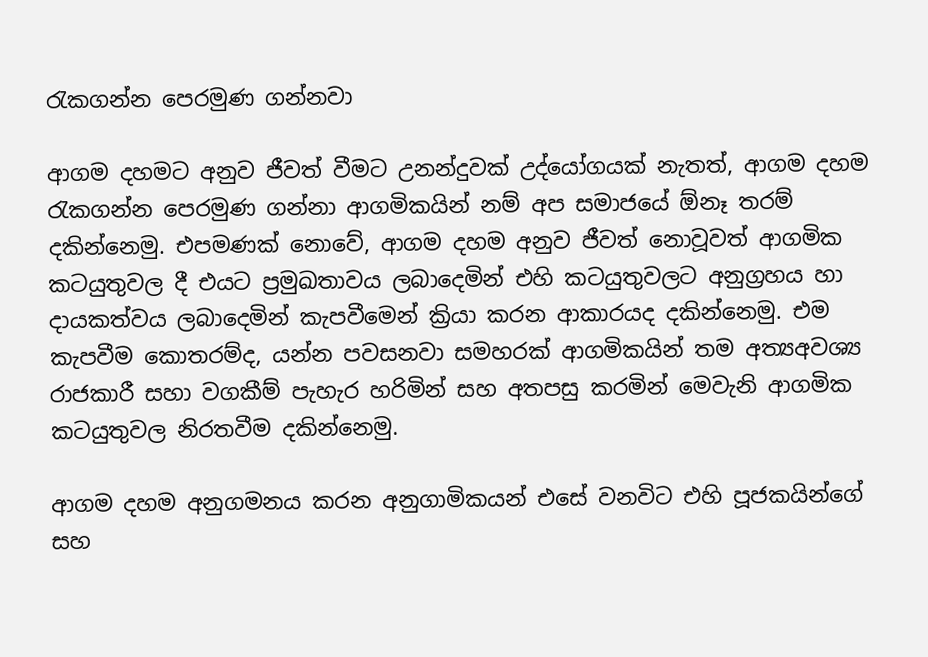රැකගන්න පෙරමුණ ගන්නවා

ආගම දහමට අනුව ජීවත් වීමට උනන්දුවක් උද්යෝගයක් නැතත්, ආගම දහම රැකගන්න පෙරමුණ ගන්නා ආගමිකයින් නම් අප සමාජයේ ඕනෑ තරම් දකින්නෙමු. එපමණක් නොවේ, ආගම දහම අනුව ජීවත් නොවූවත් ආගමික කටයුතුවල දී එයට ප්‍රමුඛතාවය ලබාදෙමින් එහි කටයුතුවලට අනුග්‍රහය හා දායකත්වය ලබාදෙමින් කැපවීමෙන් ක්‍රියා කරන ආකාරයද දකින්නෙමු. එම කැපවීම කොතරම්ද, යන්න පවසනවා සමහරක් ආගමිකයින් තම අත්‍යඅවශ්‍ය රාජකාරී සහා වගකීම් පැහැර හරිමින් සහ අතපසු කරමින් මෙවැනි ආගමික කටයුතුවල නිරතවීම දකින්නෙමු.

ආගම දහම අනුගමනය කරන අනුගාමිකයන් එසේ වනවිට එහි පූජකයින්ගේ සහ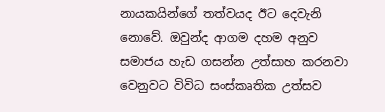නායකයින්ගේ තත්වයද ඊට දෙවැනි නොවේ. ඔවුන්ද ආගම දහම අනුව සමාජය හැඩ ගසන්න උත්සාහ කරනවා වෙනුවට විවිධ සංස්කෘතික උත්සව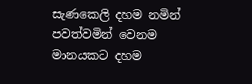සැණකෙලි දහම නමින් පවත්වමින් වෙනම මානයකට දහම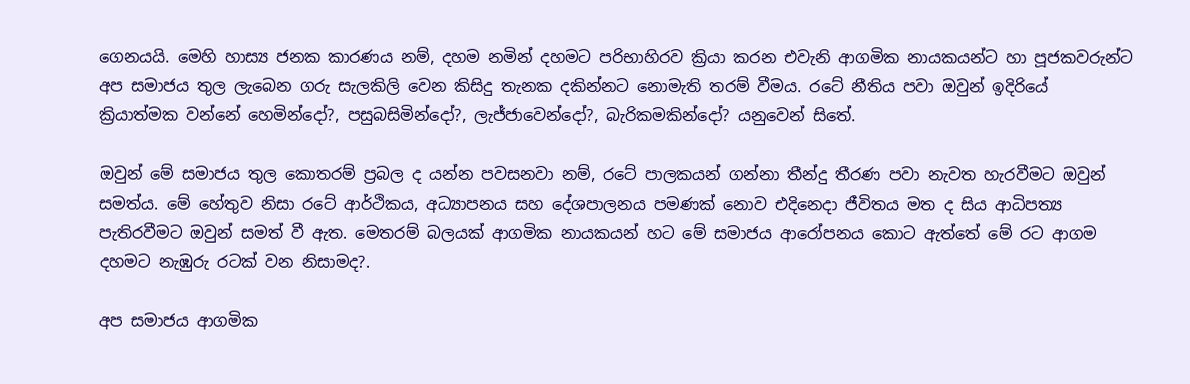ගෙනයයි. මෙහි හාස්‍ය ජනක කාරණය නම්, දහම නමින් දහමට පරිභාහිරව ක්‍රියා කරන එවැනි ආගමික නායකයන්ට හා පූජකවරුන්ට අප සමාජය තුල ලැබෙන ගරු සැලකිලි වෙන කිසිදු තැනක දකින්නට නොමැති තරම් වීමය. රටේ නීතිය පවා ඔවුන් ඉදිරියේ ක්‍රියාත්මක වන්නේ හෙමින්දෝ?, පසුබසිමින්දෝ?, ලැජ්ජාවෙන්දෝ?, බැරිකමකින්දෝ? යනුවෙන් සිතේ.

ඔවුන් මේ සමාජය තුල කොතරම් ප්‍රබල ද යන්න පවසනවා නම්, රටේ පාලකයන් ගන්නා තීන්දු තීරණ පවා නැවත හැරවීමට ඔවුන් සමත්ය. මේ හේතුව නිසා රටේ ආර්ථිකය, අධ්‍යාපනය සහ දේශපාලනය පමණක් නොව එදිනෙදා ජීවිතය මත ද සිය ආධිපත්‍ය පැතිරවීමට ඔවුන් සමත් වී ඇත. මෙතරම් බලයක් ආගමික නායකයන් හට මේ සමාජය ආරෝපනය කොට ඇත්තේ මේ රට ආගම දහමට නැඹුරු රටක් වන නිසාමද?.

අප සමාජය ආගමික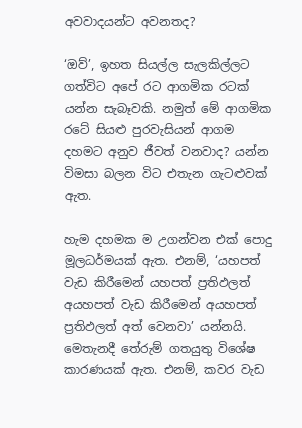අවවාදයන්ට අවනතද?

‘ඔව්’, ඉහත සියල්ල සැලකිල්ලට ගත්විට අපේ රට ආගමික රටක් යන්න සැබෑවකි. නමුත් මේ ආගමික රටේ සියළු පුරවැසියන් ආගම දහමට අනුව ජීවත් වනවාද? යන්න විමසා බලන විට එතැන ගැටළුවක් ඇත.

හැම දහමක ම උගන්වන එක් පොදු මූලධර්මයක් ඇත. එනම්, ‘යහපත් වැඩ කිරීමෙන් යහපත් ප්‍රතිඵලත් අයහපත් වැඩ කිරීමෙන් අයහපත් ප්‍රතිඵලත් අත් වෙනවා’ යන්නයි. මෙතැනදී තේරුම් ගතයුතු විශේෂ කාරණයක් ඇත. එනම්, කවර වැඩ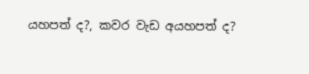යහපත් ද?, කවර වැඩ අයහපත් ද?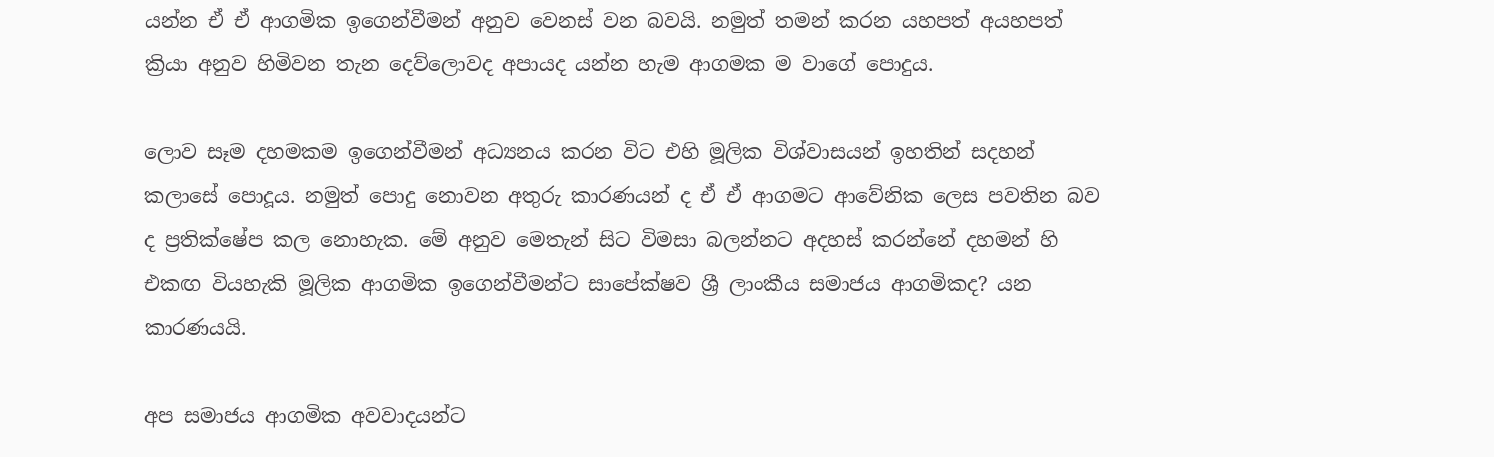යන්න ඒ ඒ ආගමික ඉගෙන්වීමන් අනුව වෙනස් වන බවයි. නමුත් තමන් කරන යහපත් අයහපත් ක්‍රියා අනුව හිමිවන තැන දෙව්ලොවද අපායද යන්න හැම ආගමක ම වාගේ පොදුය.

ලොව සෑම දහමකම ඉගෙන්වීමන් අධ්‍යනය කරන විට එහි මූලික විශ්වාසයන් ඉහතින් සදහන් කලාසේ පොදූය. නමුත් පොදු නොවන අතුරු කාරණයන් ද ඒ ඒ ආගමට ආවේනික ලෙස පවතින බව ද ප්‍රතික්ෂේප කල නොහැක. මේ අනුව මෙතැන් සිට විමසා බලන්නට අදහස් කරන්නේ දහමන් හි එකඟ වියහැකි මූලික ආගමික ඉගෙන්වීමන්ට සාපේක්ෂව ශ්‍රී ලාංකීය සමාජය ආගමිකද? යන කාරණයයි.

අප සමාජය ආගමික අවවාදයන්ට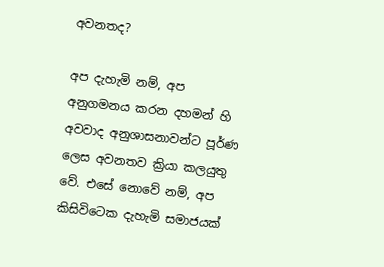අවනතද?

අප දැහැමි නම්, අප අනුගමනය කරන දහමන් හි අවවාද අනුශාසනාවන්ට පූර්ණ ලෙස අවනතව ක්‍රියා කලයුතු වේ. එසේ නොවේ නම්, අප කිසිවිටෙක දැහැමි සමාජයක්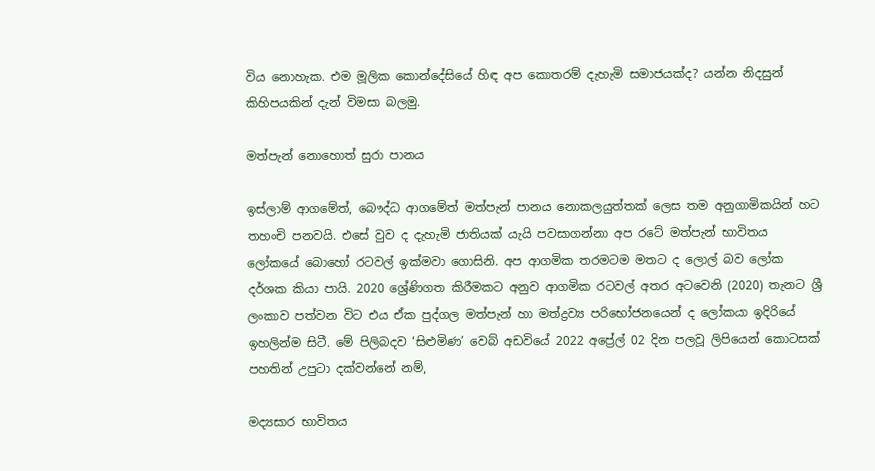විය නොහැක. එම මූලික කොන්දේසියේ හිඳ අප කොතරම් දැහැමි සමාජයක්ද? යන්න නිදසුන් කිහිපයකින් දැන් විමසා බලමු.

මත්පැන් නොහොත් සුරා පානය

ඉස්ලාම් ආගමේත්, බෞද්ධ ආගමේත් මත්පැන් පානය නොකලයුත්තක් ලෙස තම අනුගාමිකයින් හට තහංචි පනවයි. එසේ වුව ද දැහැමි ජාතියක් යැයි පවසාගන්නා අප රටේ මත්පැන් භාවිතය ලෝකයේ බොහෝ රටවල් ඉක්මවා ගොසිනි. අප ආගමික තරමටම මතට ද ලොල් බව ලෝක දර්ශක කියා පායි. 2020 ශ්‍රේණිගත කිරීමකට අනුව ආගමික රටවල් අතර අටවෙනි (2020) තැනට ශ්‍රී ලංකාව පත්වන විට එය ඒක පුද්ගල මත්පැන් හා මත්ද්‍රව්‍ය පරිභෝජනයෙන් ද ලෝකයා ඉදිරියේ ඉහලින්ම සිටී. මේ පිලිබදව ‘සිළුමිණ’ වෙබ් අඩවියේ 2022 අප්‍රේල් 02 දින පලවූ ලිපියෙන් කොටසක් පහතින් උපුටා දක්වන්නේ නම්,

මද්‍යසාර භාවිතය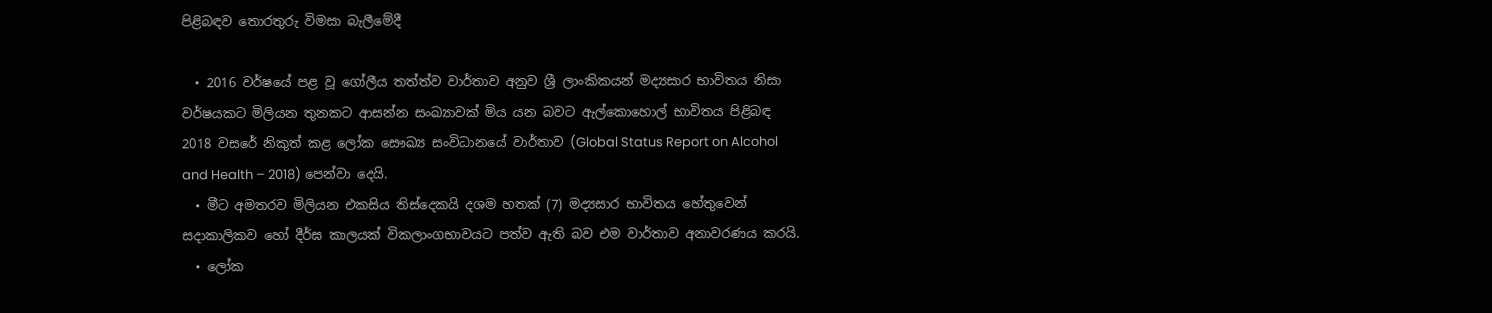පිළිබඳව තොරතුරු විමසා බැලීමේදී

  • 2016 වර්ෂයේ පළ වූ ගෝලීය තත්ත්ව වාර්තාව අනුව ශ්‍රී ලාංකිකයන් මද්‍යසාර භාවිතය නිසා වර්ෂයකට මිලියන තුනකට ආසන්න සංඛ්‍යාවක් මිය යන බවට ඇල්කොහොල් භාවිතය පිළිබඳ 2018 වසරේ නිකුත් කළ ලෝක සෞඛ්‍ය සංවිධානයේ වාර්තාව (Global Status Report on Alcohol and Health – 2018) පෙන්වා දෙයි.
  • මීට අමතරව මිලියන එකසිය තිස්දෙකයි දශම හතක් (7) මද්‍යසාර භාවිතය හේතුවෙන් සදාකාලිකව හෝ දීර්ඝ කාලයක් විකලාංගභාවයට පත්ව ඇති බව එම වාර්තාව අනාවරණය කරයි.
  • ලෝක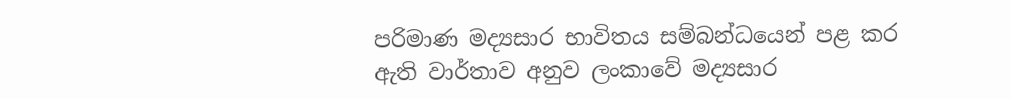පරිමාණ මද්‍යසාර භාවිතය සම්බන්ධයෙන් පළ කර ඇති වාර්තාව අනුව ලංකාවේ මද්‍යසාර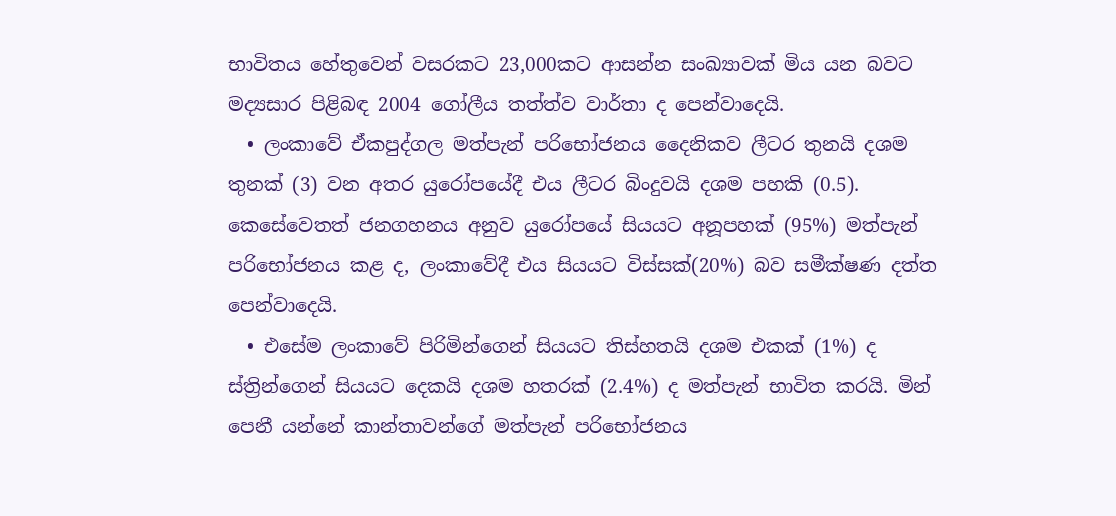භාවිතය හේතුවෙන් වසරකට 23,000කට ආසන්න සංඛ්‍යාවක් මිය යන බවට මද්‍යසාර පිළිබඳ 2004 ගෝලීය තත්ත්ව වාර්තා ද පෙන්වාදෙයි.
  • ලංකාවේ ඒකපුද්ගල මත්පැන් පරිභෝජනය දෛනිකව ලීටර තුනයි දශම තුනක් (3) වන අතර යුරෝපයේදී එය ලීටර බිංදුවයි දශම පහකි (0.5). කෙසේවෙතත් ජනගහනය අනුව යුරෝපයේ සියයට අනූපහක් (95%) මත්පැන් පරිභෝජනය කළ ද, ලංකාවේදී එය සියයට විස්සක්(20%) බව සමීක්ෂණ දත්ත පෙන්වාදෙයි.
  • එසේම ලංකාවේ පිරිමින්ගෙන් සියයට තිස්හතයි දශම එකක් (1%) ද ස්ත්‍රින්ගෙන් සියයට දෙකයි දශම හතරක් (2.4%) ද මත්පැන් භාවිත කරයි. මින් පෙනී යන්නේ කාන්තාවන්ගේ මත්පැන් පරිභෝජනය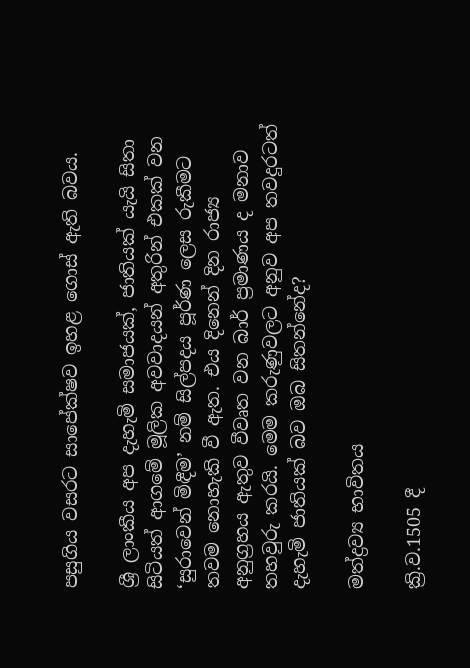පසුගිය වසරට සාපේක්ෂව ඉහළ ගොස් ඇති බවය.

ශ්‍රී ලාංකීය අප දැහැමි සමාජයක්, ජාතියක් යැයි සිතා සිටියත් ආගමේ මූලික අවවාදයන් අතුරින් එකක් වන ‘සුරාවෙන් මිඳීම’ නම් සිල්පදය පූර්ණ ලෙස රුකීමට තවම නොහැකි වී ඇත. එය දිනෙන් දින රාජ්‍ය අනුග්‍රහය ඇතුව වීවෘත වන බාර් ප්‍රමාණය ද මනාව තහවුරු කරයි. මෙම කරුණුවලට අනුව අප තවදුරටත් දැහැමි ජාතියක් බව ඔබ සිතන්නේද?

මත්ද්‍රව්‍ය භාවිතය

ක්‍රි.ව.1505 දී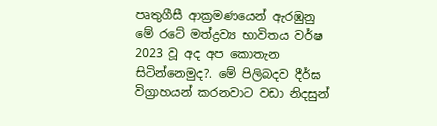පෘතුගීසී ආක්‍රමණයෙන් ඇරඹුනු මේ රටේ මත්‍ද්‍රව්‍ය භාවිතය වර්ෂ 2023 වූ අද අප කොතැන සිටින්නෙමුද?. මේ පිලිබදව දීර්ඝ විග්‍රාහයන් කරනවාට වඩා නිදසුන්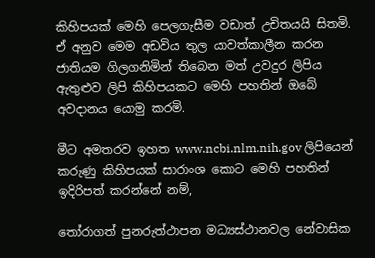කිහිපයක් මෙහි පෙලගැසීම වඩාත් උචිතයයි සිතමි. ඒ අනුව මෙම අඩවිය තුල යාවත්කාලීන කරන ජාතියම ගිලගනිමින් තිබෙන මත් උවදුර ලිපිය ඇතුළුව ලිපි කිහිපයකට මෙහි පහතින් ඔබේ අවදානය යොමු කරමි.

මීට අමතරව ඉහත www.ncbi.nlm.nih.gov ලිපියෙන් කරුණු කිහිපයක් සාරාංශ කොට මෙහි පහතින් ඉදිරිපත් කරන්නේ නම්,

තෝරාගත් පුනරුත්ථාපන මධ්‍යස්ථානවල නේවාසික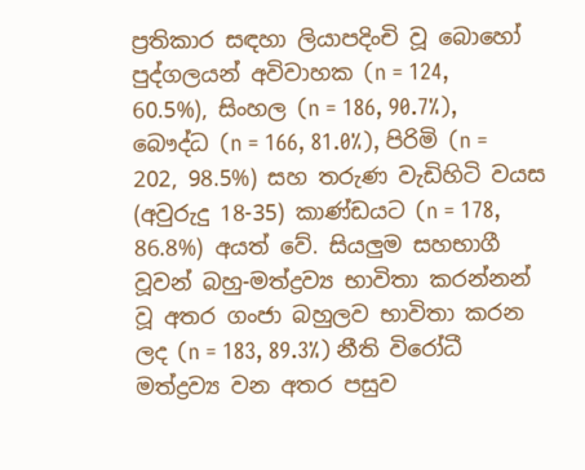ප්‍රතිකාර සඳහා ලියාපදිංචි වූ බොහෝ පුද්ගලයන් අවිවාහක (n = 124, 60.5%), සිංහල (n = 186, 90.7%), බෞද්ධ (n = 166, 81.0%), පිරිමි (n = 202, 98.5%) සහ තරුණ වැඩිහිටි වයස (අවුරුදු 18-35) කාණ්ඩයට (n = 178, 86.8%) අයත් වේ. සියලුම සහභාගී වූවන් බහු-මත්ද්‍රව්‍ය භාවිතා කරන්නන් වූ අතර ගංජා බහුලව භාවිතා කරන ලද (n = 183, 89.3%) නීති විරෝධී මත්ද්‍රව්‍ය වන අතර පසුව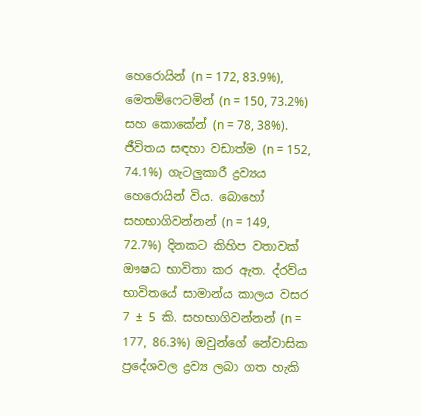හෙරොයින් (n = 172, 83.9%), මෙතම්ෆෙටමින් (n = 150, 73.2%) සහ කොකේන් (n = 78, 38%). ජීවිතය සඳහා වඩාත්ම (n = 152, 74.1%) ගැටලුකාරී ද්‍රව්‍යය හෙරොයින් විය. බොහෝ සහභාගිවන්නන් (n = 149, 72.7%) දිනකට කිහිප වතාවක් ඖෂධ භාවිතා කර ඇත. ද්රව්ය භාවිතයේ සාමාන්ය කාලය වසර 7 ± 5 කි. සහභාගිවන්නන් (n = 177, 86.3%) ඔවුන්ගේ නේවාසික ප්‍රදේශවල ද්‍රව්‍ය ලබා ගත හැකි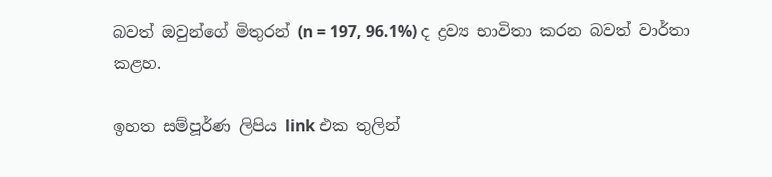බවත් ඔවුන්ගේ මිතුරන් (n = 197, 96.1%) ද ද්‍රව්‍ය භාවිතා කරන බවත් වාර්තා කළහ.

ඉහත සම්පූර්ණ ලිපිය link එක තුලින්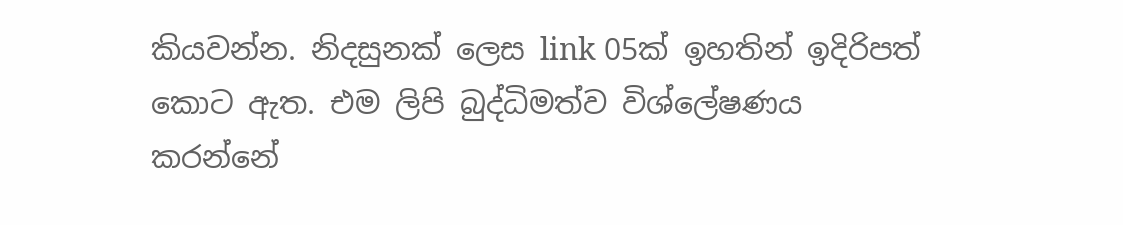කියවන්න. නිදසුනක් ලෙස link 05ක් ඉහතින් ඉදිරිපත් කොට ඇත. එම ලිපි බුද්ධිමත්ව විශ්ලේෂණය කරන්නේ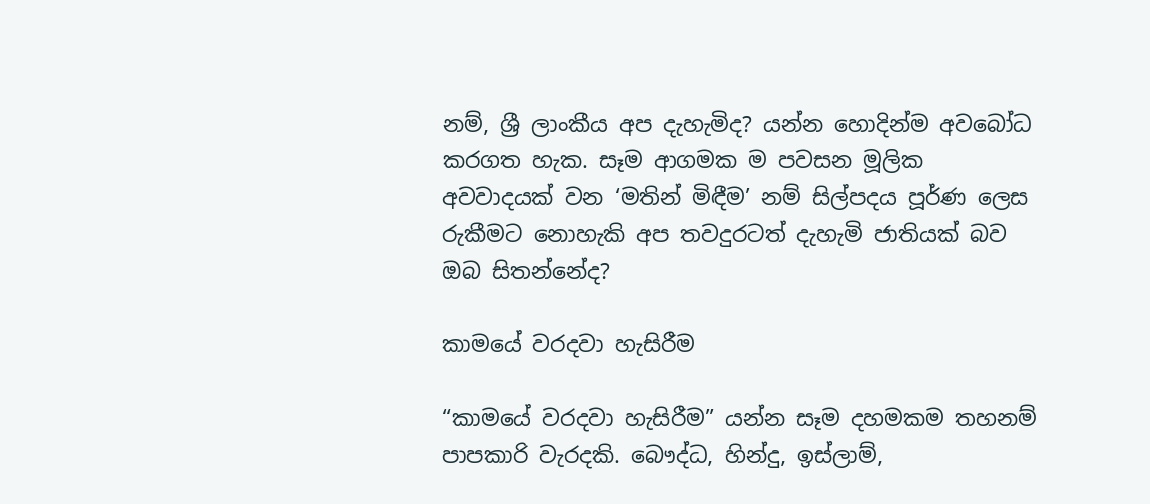නම්, ශ්‍රී ලාංකීය අප දැහැමිද? යන්න හොදින්ම අවබෝධ කරගත හැක. සෑම ආගමක ම පවසන මූලික අවවාදයක් වන ‘මතින් මිඳීම’ නම් සිල්පදය පූර්ණ ලෙස රුකීමට නොහැකි අප තවදුරටත් දැහැමි ජාතියක් බව ඔබ සිතන්නේද?

කාමයේ වරදවා හැසිරීම

“කාමයේ වරදවා හැසිරීම” යන්න සෑම දහමකම තහනම් පාපකාරි වැරදකි. බෞද්ධ, හින්දු, ඉස්ලාම්,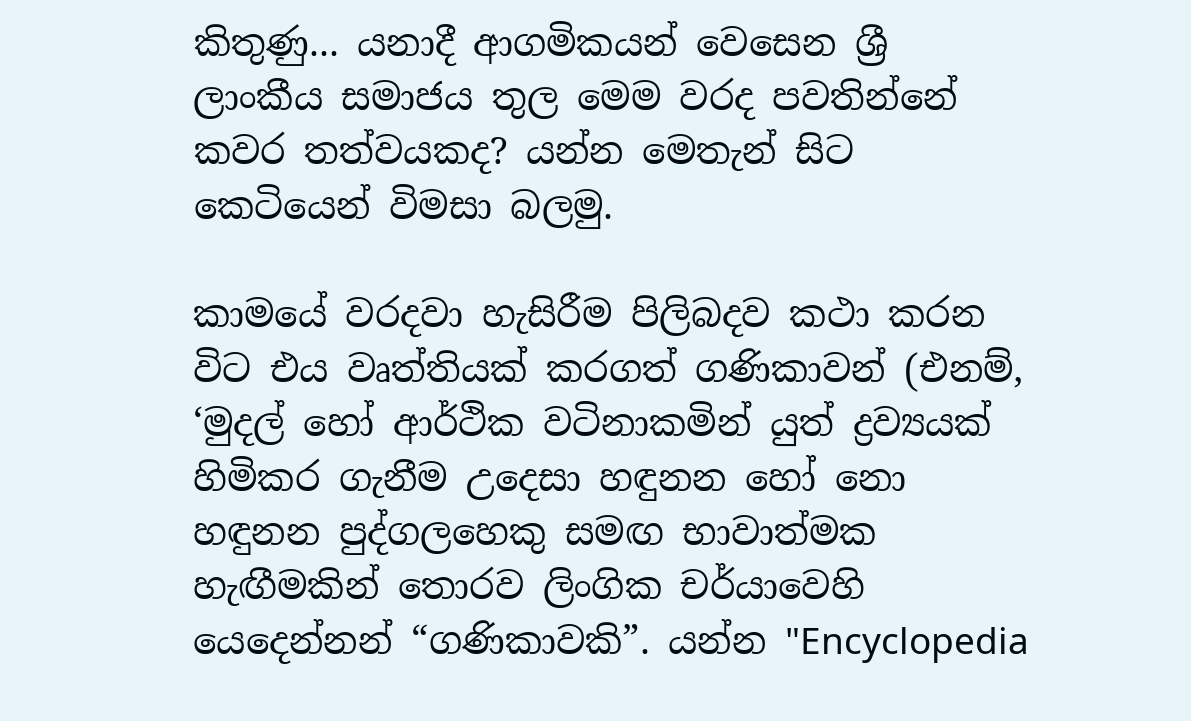කිතුණු... යනාදී ආගමිකයන් වෙසෙන ශ්‍රී ලාංකීය සමාජය තුල මෙම වරද පවතින්නේ කවර තත්වයකද? යන්න මෙතැන් සිට කෙටියෙන් විමසා බලමු.

කාමයේ වරදවා හැසිරීම පිලිබදව කථා කරන විට එය වෘත්තියක් කරගත් ගණිකාවන් (එනම්, ‘මුදල් හෝ ආර්ථික වටිනාකමින් යුත් ද්‍රව්‍යයක් හිමිකර ගැනීම උදෙසා හඳුනන හෝ නො හඳුනන පුද්ගලහෙකු සමඟ භාවාත්මක හැඟීමකින් තොරව ලිංගික චර්යාවෙහි යෙදෙන්නන් “ගණිකාවකි”. යන්න "Encyclopedia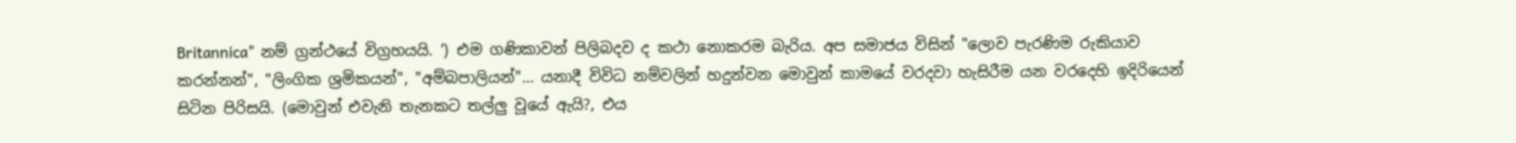Britannica" නම් ග්‍රන්ථයේ විග්‍රහයයි. ’) එම ගණිකාවන් පිලිබදව ද කථා නොකරම බැරිය. අප සමාජය විසින් "ලොව පැරණිම රුකියාව කරන්නන්", "ලිංගික ශ්‍රමිකයන්", "අම්බපාලියන්"… යනාදී විවිධ නම්වලින් හදුන්වන මොවුන් කාමයේ වරදවා හැසිරීම යන වරදෙහි ඉදිරියෙන් සිටින පිරිසයි. (මොවුන් එවැනි තැනකට තල්ලු වූයේ ඇයි?, එය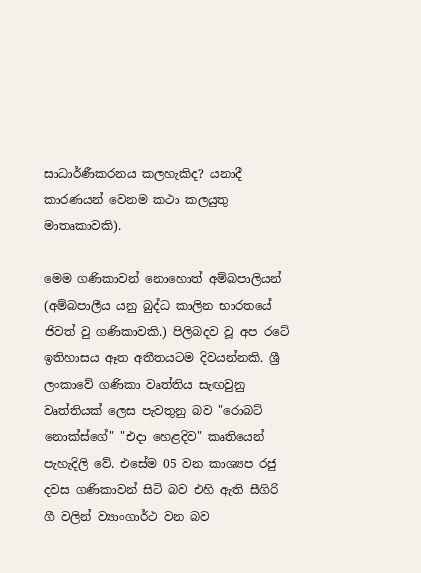සාධාර්ණීකරනය කලහැකිද? යනාදී කාරණයන් වෙනම කථා කලයුතු මාතෘකාවකි).

මෙම ගණිකාවන් නොහොත් අම්බපාලියන් (අම්බපාලීය යනු බුද්ධ කාලින භාරතයේ ජිවත් වු ගණිකාවකි.) පිලිබදව වූ අප රටේ ඉතිහාසය ඈත අතීතයටම දිවයන්නකි. ශ්‍රී ලංකාවේ ගණිකා වෘත්තිය සැඟවුනු වෘත්තියක් ලෙස පැවතුනු බව "රොබට් නොක්ස්ගේ" "එදා හෙළදිව" කෘතියෙන් පැහැදිලි වේ. එසේම 05 වන කාශ්‍යප රජු දවස ගණිකාවන් සිටි බව එහි ඇති සීගිරි ගී වලින් ව්‍යාංගාර්ථ වන බව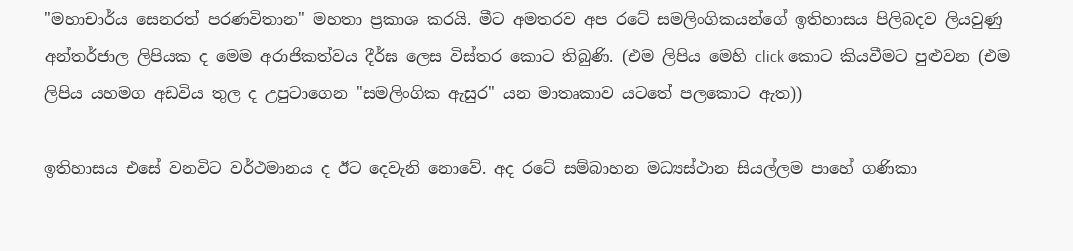"මහාචාර්ය සෙනරත් පරණවිතාන" මහතා ප්‍රකාශ කරයි. මීට අමතරව අප රටේ සමලිංගිකයන්ගේ ඉතිහාසය පිලිබදව ලියවුණු අන්තර්ජාල ලිපියක ද මෙම අරාජිකත්වය දීර්ඝ ලෙස විස්තර කොට තිබුණි. (එම ලිපිය මෙහි click කොට කියවීමට පුළුවන (එම ලිපිය යහමග අඩවිය තුල ද උපුටාගෙන "සමලිංගික ඇසුර" යන මාතෘකාව යටතේ පලකොට ඇත))

ඉතිහාසය එසේ වනවිට වර්ථමානය ද ඊට දෙවැනි නොවේ. අද රටේ සම්බාහන මධ්‍යස්ථාන සියල්ලම පාහේ ගණිකා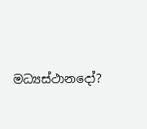මධ්‍යස්ථානදෝ?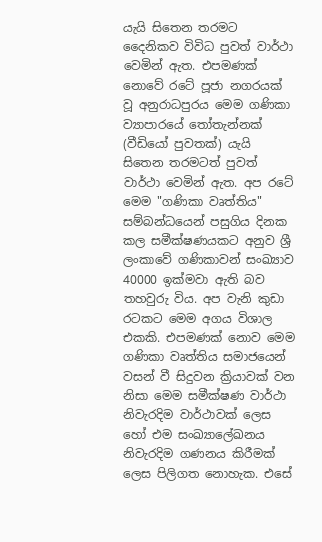යැයි සිතෙන තරමට දෛනිකව විවිධ පුවත් වාර්ථා වෙමින් ඇත. එපමණක් නොවේ රටේ පූජා නගරයක් වූ අනුරාධපුරය මෙම ගණිකා ව්‍යාපාරයේ තෝතැන්නක් (වීඩියෝ පුවතක්) යැයි සිතෙන තරමටත් පුවත් වාර්ථා වෙමින් ඇත. අප රටේ මෙම "ගණිකා වෘත්තිය" සම්බන්ධයෙන් පසුගිය දිනක කල සමීක්ෂණයකට අනුව ශ්‍රී ලංකාවේ ගණිකාවන් සංඛ්‍යාව 40000 ඉක්මවා ඇති බව තහවුරු විය. අප වැනි කුඩා රටකට මෙම අගය විශාල එකකි. එපමණක් නොව මෙම ගණිකා වෘත්තිය සමාජයෙන් වසන් වී සිදුවන ක්‍රියාවක් වන නිසා මෙම සමීක්ෂණ වාර්ථා නිවැරදිම වාර්ථාවක් ලෙස හෝ එම සංඛ්‍යාලේඛනය නිවැරදිම ගණනය කිරීමක් ලෙස පිලිගත නොහැක. එසේ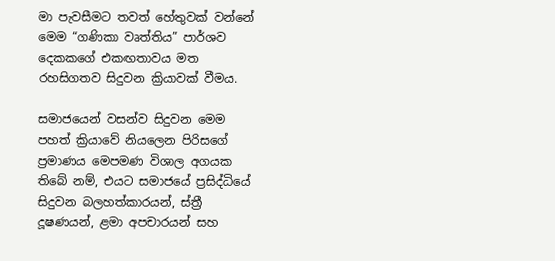මා පැවසීමට තවත් හේතුවක් වන්නේ මෙම “ගණිකා වෘත්තිය” පාර්ශව දෙකකගේ එකඟතාවය මත රහසිගතව සිදුවන ක්‍රියාවක් වීමය.

සමාජයෙන් වසන්ව සිදුවන මෙම පහත් ක්‍රියාවේ නියලෙන පිරිසගේ ප්‍රමාණය මෙපමණ විශාල අගයක තිබේ නම්, එයට සමාජයේ ප්‍රසිද්ධියේ සිදුවන බලහත්කාරයන්, ස්ත්‍රී දූෂණයන්, ළමා අපචාරයන් සහ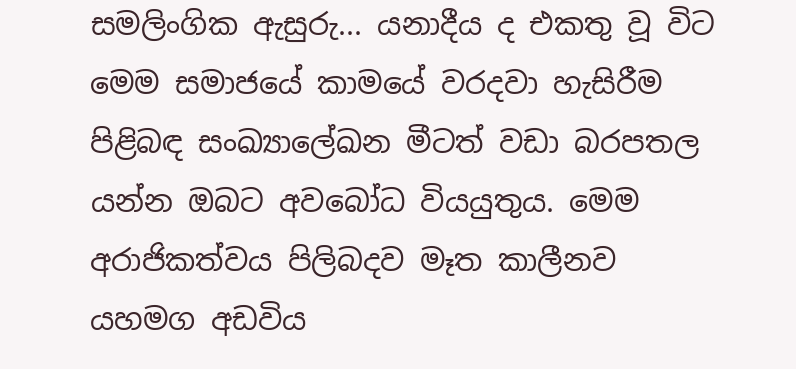සමලිංගික ඇසුරු... යනාදීය ද එකතු වූ විට මෙම සමාජයේ කාමයේ වරදවා හැසිරීම පිළිබඳ සංඛ්‍යාලේඛන මීටත් වඩා බරපතල යන්න ඔබට අවබෝධ වියයුතුය. මෙම අරාජිකත්වය පිලිබදව මෑත කාලීනව යහමග අඩවිය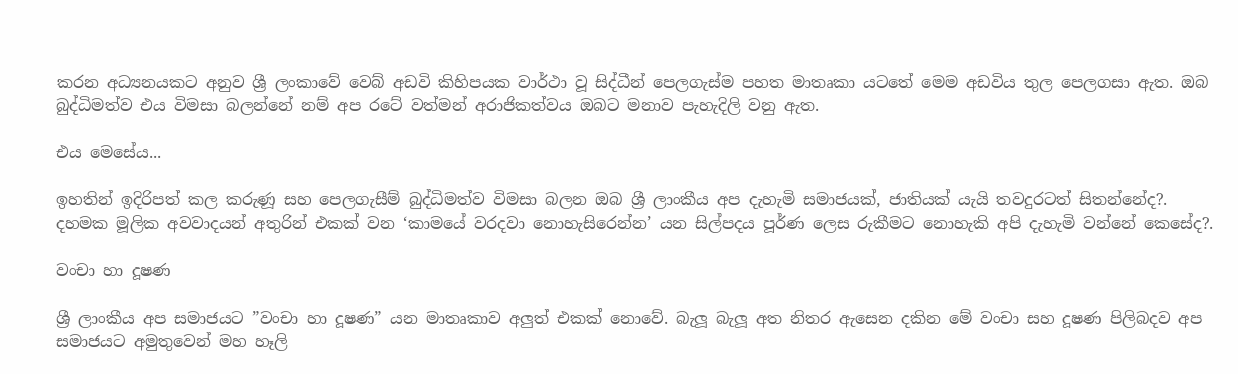කරන අධ්‍යනයකට අනුව ශ්‍රී ලංකාවේ වෙබ් අඩවි කිහිපයක වාර්ථා වූ සිද්ධීන් පෙලගැස්ම පහත මාතෘකා යටතේ මෙම අඩවිය තුල පෙලගසා ඇත. ඔබ බුද්ධිමත්ව එය විමසා බලන්නේ නම් අප රටේ වත්මන් අරාජිකත්වය ඔබට මනාව පැහැදිලි වනු ඇත.

එය මෙසේය...

ඉහතින් ඉදිරිපත් කල කරුණූ සහ පෙලගැසීම් බුද්ධිමත්ව විමසා බලන ඔබ ශ්‍රී ලාංකීය අප දැහැමි සමාජයක්, ජාතියක් යැයි තවදුරටත් සිතන්නේද?. දහමක මූලික අවවාදයන් අතුරින් එකක් වන ‘කාමයේ වරදවා නොහැසිරෙන්න’ යන සිල්පදය පූර්ණ ලෙස රුකීමට නොහැකි අපි දැහැමි වන්නේ කෙසේද?.

වංචා හා දූෂණ

ශ්‍රී ලාංකීය අප සමාජයට ”වංචා හා දූෂණ” යන මාතෘකාව අලුත් එකක් නොවේ. බැලූ බැලූ අත නිතර ඇසෙන දකින මේ වංචා සහ දූෂණ පිලිබදව අප සමාජයට අමුතුවෙන් මහ හෑලි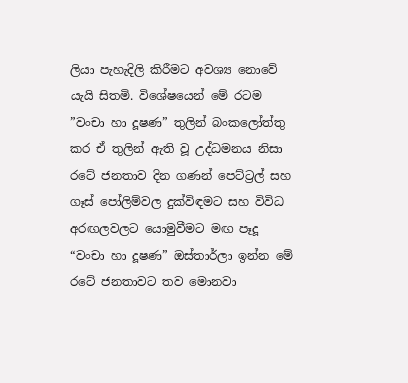ලියා පැහැදිලි කිරීමට අවශ්‍ය නොවේ යැයි සිතමි. විශේෂයෙන් මේ රටම ”වංචා හා දූෂණ” තුලින් බංකලෝත්තු කර ඒ තුලින් ඇති වූ උද්ධමනය නිසා රටේ ජනතාව දින ගණන් පෙට්ට්‍රල් සහ ගෑස් පෝලිම්වල දුක්විඳමට සහ විවිධ අරඟලවලට යොමුවීමට මඟ පෑදූ “වංචා හා දූෂණ” ඔස්තාර්ලා ඉන්න මේ රටේ ජනතාවට තව මොනවා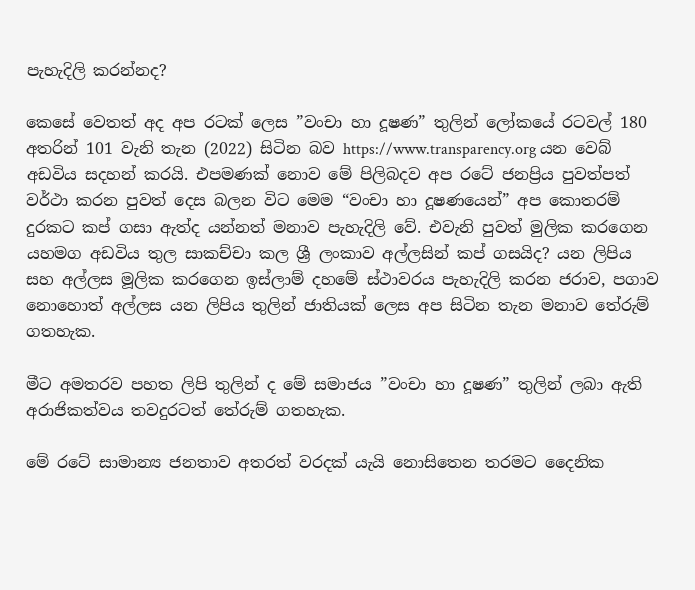පැහැදිලි කරන්නද?

කෙසේ වෙතත් අද අප රටක් ලෙස ”වංචා හා දූෂණ” තුලින් ලෝකයේ රටවල් 180 අතරින් 101 වැනි තැන (2022) සිටින බව https://www.transparency.org යන වෙබ් අඩවිය සදහන් කරයි. එපමණක් නොව මේ පිලිබදව අප රටේ ජනප්‍රිය පුවත්පත් වර්ථා කරන පුවත් දෙස බලන විට මෙම “වංචා හා දූෂණයෙන්” අප කොතරම් දුරකට කප් ගසා ඇත්ද යන්නත් මනාව පැහැදිලි වේ. එවැනි පුවත් මුලික කරගෙන යහමග අඩවිය තුල සාකච්චා කල ශ්‍රී ලංකාව අල්ලසින් කප් ගසයිද? යන ලිපිය සහ අල්ලස මූලික කරගෙන ඉස්ලාම් දහමේ ස්ථාවරය පැහැදිලි කරන ජරාව, පගාව නොහොත් අල්ලස යන ලිපිය තුලින් ජාතියක් ලෙස අප සිටින තැන මනාව තේරුම් ගතහැක.

මීට අමතරව පහත ලිපි තුලින් ද මේ සමාජය ”වංචා හා දූෂණ” තුලින් ලබා ඇති අරාජිකත්වය තවදුරටත් තේරුම් ගතහැක.

මේ රටේ සාමාන්‍ය ජනතාව අතරත් වරදක් යැයි නොසිතෙන තරමට දෛනික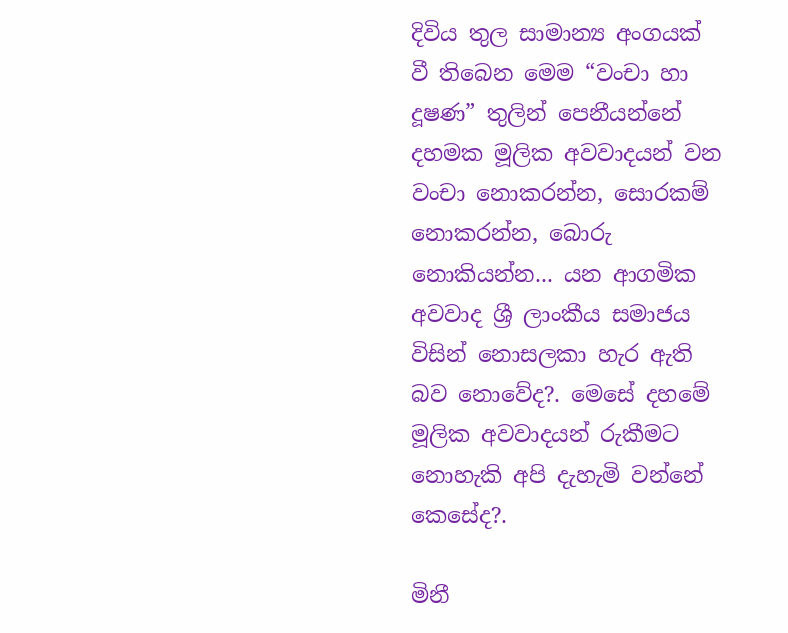දිවිය තුල සාමාන්‍ය අංගයක් වී තිබෙන මෙම “වංචා හා දූෂණ” තුලින් පෙනීයන්නේ දහමක මූලික අවවාදයන් වන වංචා නොකරන්න, සොරකම් නොකරන්න, බොරු නොකියන්න... යන ආගමික අවවාද ශ්‍රී ලාංකීය සමාජය විසින් නොසලකා හැර ඇති බව නොවේද?. මෙසේ දහමේ මූලික අවවාදයන් රුකීමට නොහැකි අපි දැහැමි වන්නේ කෙසේද?.

මිනී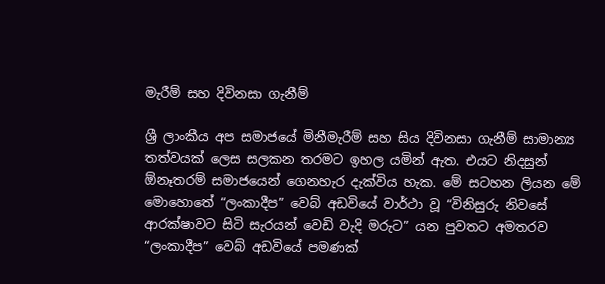මැරීම් සහ දිවිනසා ගැනීම්

ශ්‍රී ලාංකීය අප සමාජයේ මිනීමැරීම් සහ සිය දිවිනසා ගැනීම් සාමාන්‍ය තත්වයක් ලෙස සලකන තරමට ඉහල යමින් ඇත. එයට නිදසුන් ඕනෑතරම් සමාජයෙන් ගෙනහැර දැක්විය හැක. මේ සටහන ලියන මේ මොහොතේ “ලංකාදීප” වෙබ් අඩවියේ වාර්ථා වූ “විනිසුරු නිවසේ ආරක්ෂාවට සිටි සැරයන් වෙඩි වැදි මරුට” යන පුවතට අමතරව “ලංකාදීප” වෙබ් අඩවියේ පමණක්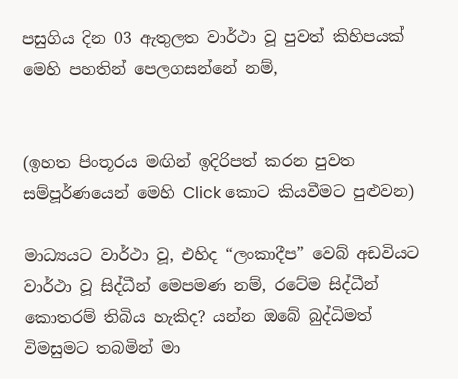පසුගිය දින 03 ඇතුලත වාර්ථා වූ පුවත් කිහිපයක් මෙහි පහතින් පෙලගසන්නේ නම්,


(ඉහත පිංතූරය මඟින් ඉදිරිපත් කරන පුවත සම්පූර්ණයෙන් මෙහි Click කොට කියවීමට පුළුවන)

මාධ්‍යයට වාර්ථා වූ, එහිද “ලංකාදීප” වෙබ් අඩවියට වාර්ථා වූ සිද්ධීන් මෙපමණ නම්, රටේම සිද්ධීන් කොතරම් තිබිය හැකිද? යන්න ඔබේ බුද්ධිමත් විමසුමට තබමින් මා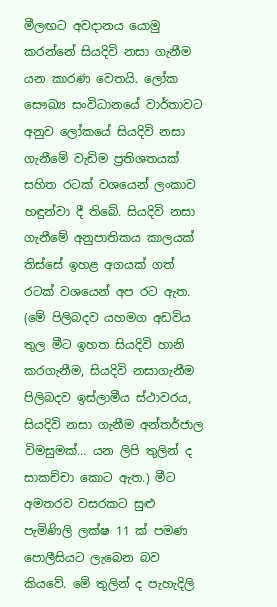මීලඟට අවදානය යොමු කරන්නේ සියදිවි නසා ගැනීම යන කාරණ වෙතයි. ලෝක සෞඛ්‍ය සංවිධානයේ වාර්තාවට අනුව ලෝකයේ සියදිවි නසා ගැනීමේ වැඩිම ප්‍රතිශතයක් සහිත රටක් වශයෙන් ලංකාව හඳුන්වා දී තිබේ. සියදිවි නසා ගැනීමේ අනුපාතිකය කාලයක් තිස්සේ ඉහළ අගයක් ගත් රටක් වශයෙන් අප රට ඇත. (මේ පිලිබදව යහමග අඩවිය තුල මීට ඉහත සියදිවි හානි කරගැනීම, සියදිවි නසාගැනීම පිලිබදව ඉස්ලාමීය ස්ථාවරය, සියදිවි නසා ගැනීම අන්තර්ජාල විමසුමක්… යන ලිපි තුලින් ද සාකච්චා කොට ඇත.) මීට අමතරව වසරකට සුළු පැමිණිලි ලක්ෂ 11 ක් පමණ පොලීසියට ලැබෙන බව කියවේ. මේ තුලින් ද පැහැදිලි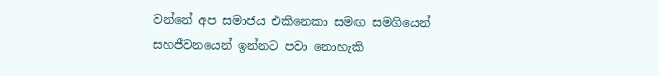වන්නේ අප සමාජය එකිනෙකා සමඟ සමගියෙන් සහජීවනයෙන් ඉන්නට පවා නොහැකි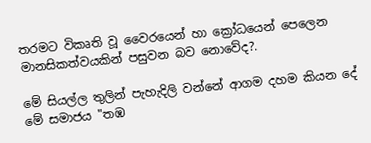තරමට විකෘති වූ වෛරයෙන් හා ක්‍රෝධයෙන් පෙලෙන මානසිකත්වයකින් පසුවන බව නොවේද?.

මේ සියල්ල තුලින් පැහැදිලි වන්නේ ආගම දහම කියන දේ මේ සමාජය "තඹ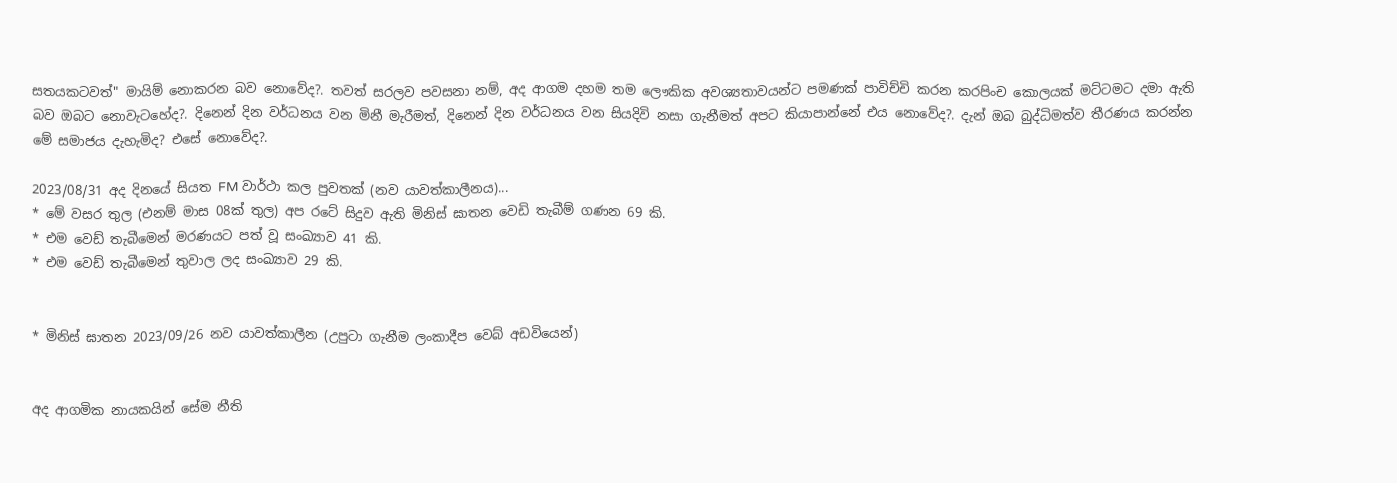සතයකටවත්" මායිම් නොකරන බව නොවේද?. තවත් සරලව පවසනා නම්, අද ආගම දහම තම ලෞකික අවශ්‍යතාවයන්ට පමණක් පාවිච්චි කරන කරපිංච කොලයක් මට්ටමට දමා ඇති බව ඔබට නොවැටහේද?. දිනෙන් දින වර්ධනය වන මිනී මැරීමත්, දිනෙන් දින වර්ධනය වන සියදිවි නසා ගැනීමත් අපට කියාපාන්නේ එය නොවේද?. දැන් ඔබ බුද්ධිමත්ව තීරණය කරන්න මේ සමාජය දැහැමිද? එසේ නොවේද?.

2023/08/31 අද දිනයේ සියත FM වාර්ථා කල පුවතක් (නව යාවත්කාලීනය)...
* මේ වසර තුල (එනම් මාස 08ක් තුල) අප රටේ සිදුව ඇති මිනිස් ඝාතන වෙඩි තැබීම් ගණන 69 කි.
* එම වෙඩ් තැබීමෙන් මරණයට පත් වූ සංඛ්‍යාව 41 කි.
* එම වෙඩ් තැබීමෙන් තුවාල ලද සංඛ්‍යාව 29 කි.


* මිනිස් ඝාතන 2023/09/26 නව යාවත්කාලීන (උපුටා ගැනීම ලංකාදීප ‍වෙබ් අඩවි‍යෙන්)


අද ආගමික නායකයින් සේම නීති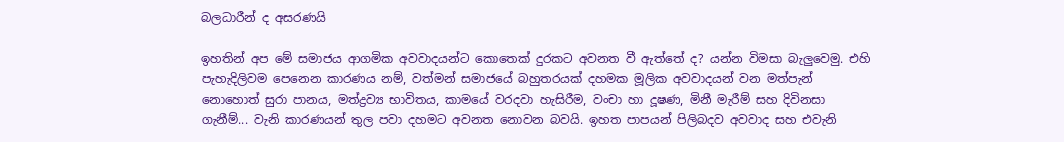බලධාරීන් ද අසරණයි

ඉහතින් අප මේ සමාජය ආගමික අවවාදයන්ට කොතෙක් දුරකට අවනත වී ඇත්තේ ද? යන්න විමසා බැලුවෙමු. එහි පැහැදිලිවම පෙනෙන කාරණය නම්, වත්මන් සමාජයේ බහුතරයක් දහමක මූලික අවවාදයන් වන මත්පැන් නොහොත් සුරා පානය, මත්ද්‍රව්‍ය භාවිතය, කාමයේ වරදවා හැසිරීම, වංචා හා දූෂණ, මිනී මැරීම් සහ දිවිනසා ගැනීම්... වැනි කාරණයන් තුල පවා දහමට අවනත නොවන බවයි. ඉහත පාපයන් පිලිබදව අවවාද සහ එවැනි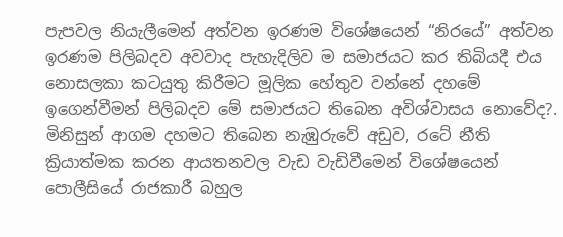පැපවල නියැලීමෙන් අත්වන ඉරණම විශේෂයෙන් “නිරයේ” අත්වන ඉරණම පිලිබදව අවවාද පැහැදිලිව ම සමාජයට කර තිබියදී එය නොසලකා කටයුතු කිරීමට මූලික හේතුව වන්නේ දහමේ ඉගෙන්වීමන් පිලිබදව මේ සමාජයට තිබෙන අවිශ්වාසය නොවේද?. මිනිසුන් ආගම දහමට තිබෙන නැඹුරුවේ අඩුව, රටේ නීති ක්‍රියාත්මක කරන ආයතනවල වැඩ වැඩිවීමෙන් විශේෂයෙන් පොලීසියේ රාජකාරී බහුල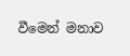වීමෙන් මනාව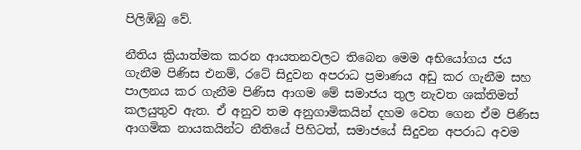පිලිඹිබු වේ.

නීතිය ක්‍රියාත්මක කරන ආයතනවලට තිබෙන මෙම අභියෝගය ජය ගැනීම පිණිස එනම්, රටේ සිදුවන අපරාධ ප්‍රමාණය අඩු කර ගැනීම සහ පාලනය කර ගැනීම පිණිස ආගම මේ සමාජය තුල නැවත ශක්තිමත් කලයුතුව ඇත. ඒ අනුව තම අනුගාමිකයින් දහම වෙත ගෙන ඒම පිණිස ආගමික නායකයින්ට නීතියේ පිහිටත්, සමාජයේ සිදුවන අපරාධ අවම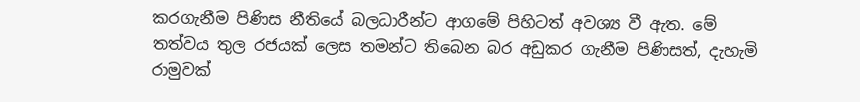කරගැනීම පිණිස නීතියේ බලධාරීන්ට ආගමේ පිහිටත් අවශ්‍ය වී ඇත. මේ තත්වය තුල රජයක් ලෙස තමන්ට තිබෙන බර අඩුකර ගැනීම පිණිසත්, දැහැමි රාමුවක්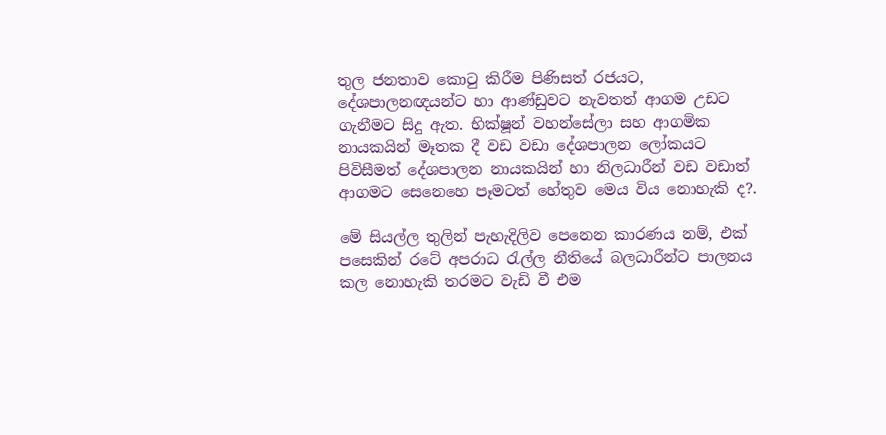තුල ජනතාව කොටු කිරීම පිණිසත් රජයට, දේශපාලනඥයන්ට හා ආණ්ඩුවට නැවතත් ආගම උඩට ගැනීමට සිදු ඇත. භික්ෂූන් වහන්සේලා සහ ආගමික නායකයින් මෑතක දී වඩ වඩා දේශපාලන ලෝකයට පිවිසීමත් දේශපාලන නායකයින් හා නිලධාරීන් වඩ වඩාත් ආගමට සෙනෙහෙ පෑමටත් හේතුව මෙය විය නොහැකි ද?.

මේ සියල්ල තුලින් පැහැදිලිව පෙනෙන කාරණය නම්, එක් පසෙකින් රටේ අපරාධ රැල්ල නීතියේ බලධාරීන්ට පාලනය කල නොහැකි තරමට වැඩි වී එම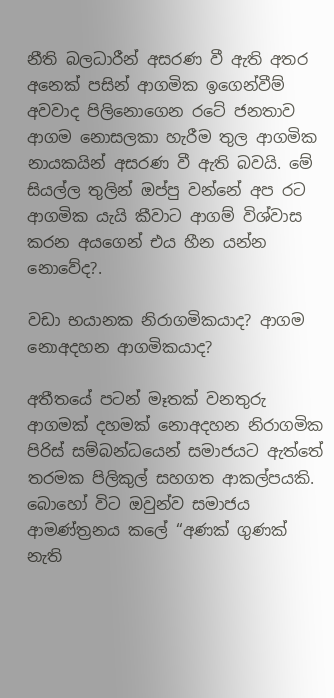නීති බලධාරීන් අසරණ වී ඇති අතර අනෙක් පසින් ආගමික ඉගෙන්වීම් අවවාද පිලිනොගෙන රටේ ජනතාව ආගම නොසලකා හැරීම තුල ආගමික නායකයින් අසරණ වී ඇති බවයි. මේ සියල්ල තුලින් ඔප්පු වන්නේ අප රට ආගමික යැයි කීවාට ආගම් විශ්වාස කරන අයගෙන් එය හීන යන්න නොවේද?.

වඩා භයානක නිරාගමිකයාද? ආගම නොඅදහන ආගමිකයාද?

අතීතයේ පටන් මෑතක් වනතුරු ආගමක් දහමක් නොඅදහන නිරාගමික පිරිස් සම්බන්ධයෙන් සමාජයට ඇත්තේ තරමක පිලිකුල් සහගත ආකල්පයකි. බොහෝ විට ඔවුන්ව සමාජය ආමණ්ත්‍රනය කලේ “අණක් ගුණක් නැති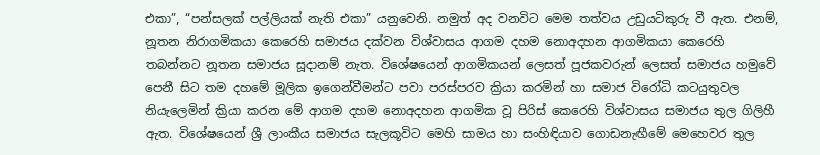එකා”, “පන්සලක් පල්ලියක් නැති එකා” යනුවෙනි. නමුත් අද වනවිට මෙම තත්වය උඩුයටිකුරු වී ඇත. එනම්, නූතන නිරාගමිකයා කෙරෙහි සමාජය දක්වන විශ්වාසය ආගම දහම නොඅදහන ආගමිකයා කෙරෙහි තබන්නට නූතන සමාජය සූදානම් නැත. විශේෂයෙන් ආගමිකයන් ලෙසත් පූජකවරුන් ලෙසත් සමාජය හමුවේ පෙනී සිට තම දහමේ මූලික ඉගෙන්වීමන්ට පවා පරස්පරව ක්‍රියා කරමින් හා සමාජ විරෝධි කටයුතුවල නියැලෙමින් ක්‍රියා කරන මේ ආගම දහම නොඅදහන ආගමික වූ පිරිස් කෙරෙහි විශ්වාසය සමාජය තුල ගිලිහී ඇත. විශේෂයෙන් ශ්‍රී ලාංකීය සමාජය සැලකූවිට මෙහි සාමය හා සංහිඳියාව ගොඩනැඟීමේ මෙහෙවර තුල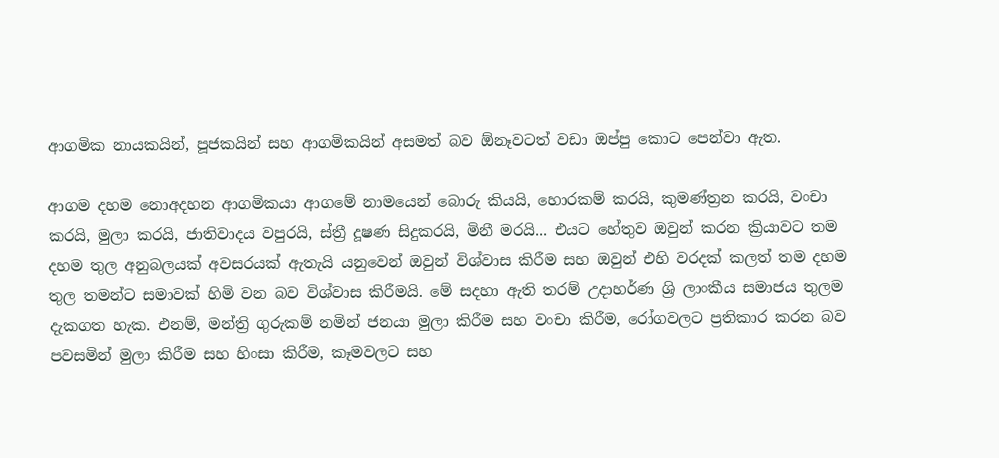ආගමික නායකයින්, පූජකයින් සහ ආගමිකයින් අසමත් බව ඕනෑවටත් වඩා ඔප්පු කොට පෙන්වා ඇත.

ආගම දහම නොඅදහන ආගමිකයා ආගමේ නාමයෙන් බොරු කියයි, හොරකම් කරයි, කුමණ්ත්‍රන කරයි, වංචා කරයි, මුලා කරයි, ජාතිවාදය වපුරයි, ස්ත්‍රී දූෂණ සිදුකරයි, මිනී මරයි... එයට හේතුව ඔවුන් කරන ක්‍රියාවට තම දහම තුල අනුබලයක් අවසරයක් ඇතැයි යනුවෙන් ඔවුන් විශ්වාස කිරීම සහ ඔවුන් එහි වරදක් කලත් තම දහම තුල තමන්ට සමාවක් හිමි වන බව විශ්වාස කිරීමයි. මේ සදහා ඇති තරම් උදාහර්ණ ශ්‍රි ලාංකීය සමාජය තුලම දැකගත හැක. එනම්, මන්ත්‍රි ගුරුකම් නමින් ජනයා මුලා කිරීම සහ වංචා කිරීම, රෝගවලට ප්‍රතිකාර කරන බව පවසමින් මුලා කිරීම සහ හිංසා කිරීම, කෑමවලට සහ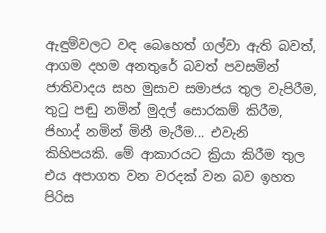ඇඳුම්වලට වඳ බෙහෙත් ගල්වා ඇති බවත්, ආගම දහම අනතුරේ බවත් පවසමින් ජාතිවාදය සහ මුසාව සමාජය තුල වැපිරීම, තුටු පඬු නමින් මුදල් සොරකම් කිරීම, ජිහාද් නමින් මිනී මැරීම... එවැනි කිහිපයකි. මේ ආකාරයට ක්‍රියා කිරීම තුල එය අපාගත වන වරදක් වන බව ඉහත පිරිස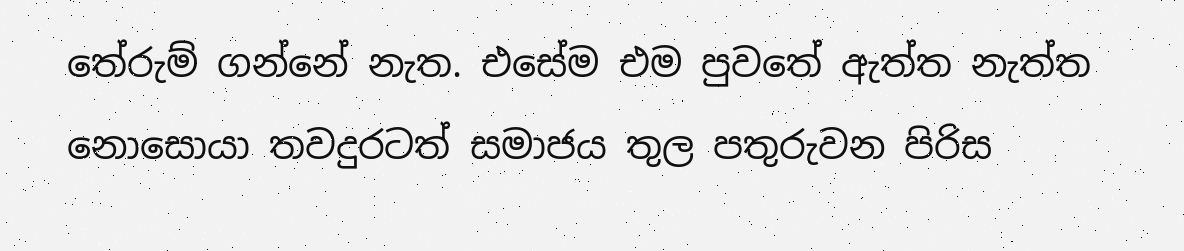තේරුම් ගන්නේ නැත. එසේම එම පුවතේ ඇත්ත නැත්ත නොසොයා තවදුරටත් සමාජය තුල පතුරුවන පිරිස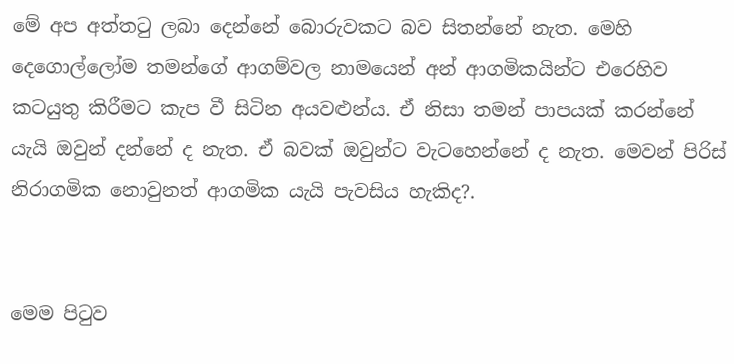මේ අප අත්තටු ලබා දෙන්නේ බොරුවකට බව සිතන්නේ නැත. මෙහි දෙගොල්ලෝම තමන්ගේ ආගම්වල නාමයෙන් අන් ආගමිකයින්ට එරෙහිව කටයුතු කිරීමට කැප වී සිටින අයවළුන්ය. ඒ නිසා තමන් පාපයක් කරන්නේ යැයි ඔවුන් දන්නේ ද නැත. ඒ බවක් ඔවුන්ට වැටහෙන්නේ ද නැත. මෙවන් පිරිස් නිරාගමික නොවුනත් ආගමික යැයි පැවසිය හැකිද?.


මෙම පිටුව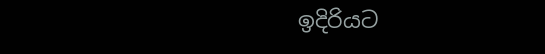ඉදිරියට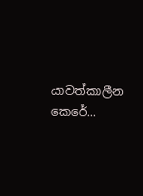යාවත්කාලීන කෙරේ...